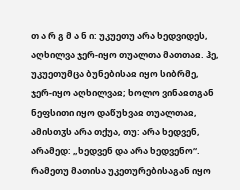თ ა რ გ მ ა ნ ი: უკუეთუ არა ხედვიდეს, აღხილვა ჯერ-იყო თუალთა მათთაჲ. ჰე, უკუეთუმცა ბუნებისაჲ იყო სიბრმე, ჯერ-იყო აღხილვაჲ; ხოლო ვინაჲთგან ნეფსითი იყო დაწუხვაჲ თუალთაჲ, ამისთჳს არა თქუა, თუ: არა ხედვენ, არამედ: „ხედვენ და არა ხედვენო“. რამეთუ მათისა უკეთურებისაგან იყო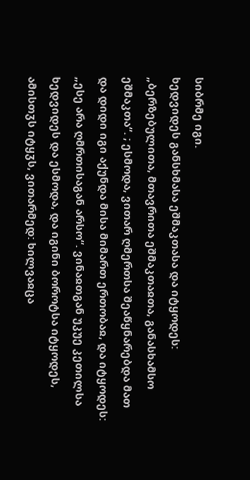სიბრმე იგი.
ხედვიდეს განსხმასა ეშმაკთასა და იტყოდეს: „ბერზებულითა, მთავრითა ეშმაკთაჲთა, განასხამსო ეშმაკთა“. ; ესმოდა, ვითარ ღმერთსა შეაწყნარებდა მათ და დიდი იგი აქუნდა მისა მიმართ ერთობაჲ, და იტყოდეს: „ესე არა ღმრთისაგან არსო“. ვინაჲთგან უკუე კეთილსა ხედვიდეს და ესმოდა, და იგინი ბოროტსა იტყოდეს, ამისთჳს იტყჳს, ვითარმედ: ხილვაჲცა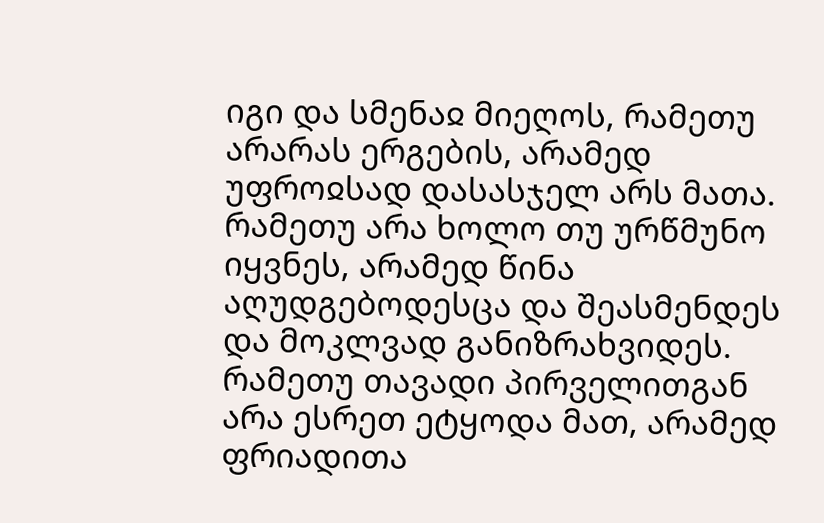იგი და სმენაჲ მიეღოს, რამეთუ არარას ერგების, არამედ უფროჲსად დასასჯელ არს მათა. რამეთუ არა ხოლო თუ ურწმუნო იყვნეს, არამედ წინა აღუდგებოდესცა და შეასმენდეს და მოკლვად განიზრახვიდეს.
რამეთუ თავადი პირველითგან არა ესრეთ ეტყოდა მათ, არამედ ფრიადითა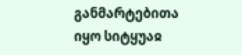განმარტებითა იყო სიტყუაჲ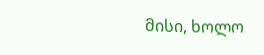მისი, ხოლო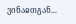ვინაჲთგან...